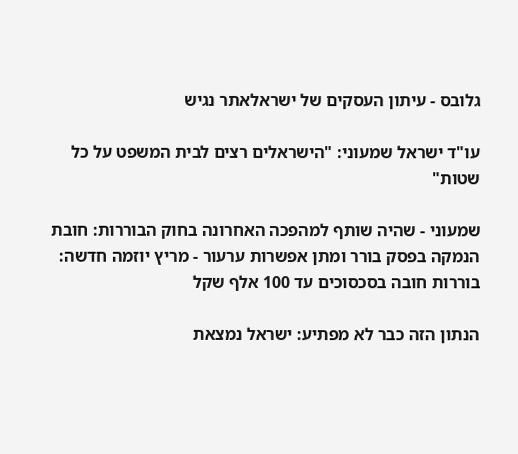גלובס - עיתון העסקים של ישראלאתר נגיש

עו"ד ישראל שמעוני: "הישראלים רצים לבית המשפט על כל שטות"

שמעוני - שהיה שותף למהפכה האחרונה בחוק הבוררות: חובת הנמקה בפסק בורר ומתן אפשרות ערעור - מריץ יוזמה חדשה: בוררות חובה בסכסוכים עד 100 אלף שקל

הנתון הזה כבר לא מפתיע: ישראל נמצאת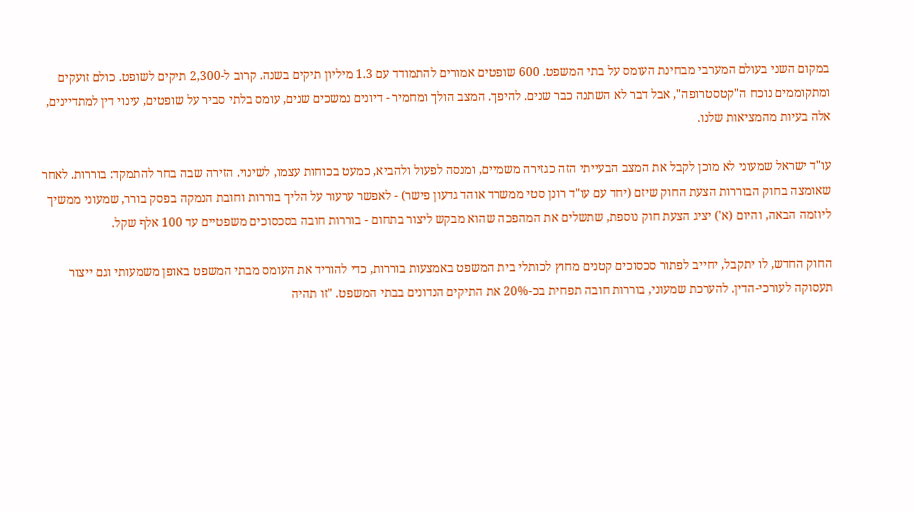במקום השני בעולם המערבי מבחינת העומס על בתי המשפט. 600 שופטים אמורים להתמודד עם 1.3 מיליון תיקים בשנה. קרוב ל-2,300 תיקים לשופט. כולם זועקים ומתקוממים נוכח ה"קטסטרופה", אבל דבר לא השתנה כבר שנים. להיפך. המצב הולך ומחמיר - דיונים נמשכים שנים, עומס בלתי סביר על שופטים, עינוי דין למתדיינים, אלה בעיות מהמציאות שלנו.

עו"ד ישראל שמעוני לא מוכן לקבל את המצב הבעייתי הזה כגזירה משמיים, ומנסה לפעול ולהביא, כמעט בכוחות עצמו, לשינוי. הזירה שבה בחר להתמקד: בוררות. לאחר שאומצה בחוק הבוררות הצעת החוק שיזם (יחד עם עו"ד רונן סטי ממשרד אוהד גדעון פישר) - לאפשר ערעור על הליך בוררות וחובת הנמקה בפסק בורר, שמעוני ממשיך ליוזמה הבאה, והיום (א') יציג הצעת חוק נוספת, שתשלים את המהפכה שהוא מבקש ליצור בתחום - בוררות חובה בסכסוכים משפטיים עד 100 אלף שקל.

החוק החדש, לו יתקבל, יחייב לפתור סכסוכים קטנים מחוץ לכותלי בית המשפט באמצעות בוררות, כדי להוריד את העומס מבתי המשפט באופן משמעותי וגם ייצור תעסוקה לעורכי-הדין. להערכת שמעוני, בוררות חובה תפחית בכ-20% את התיקים הנדונים בבתי המשפט. "זו תהיה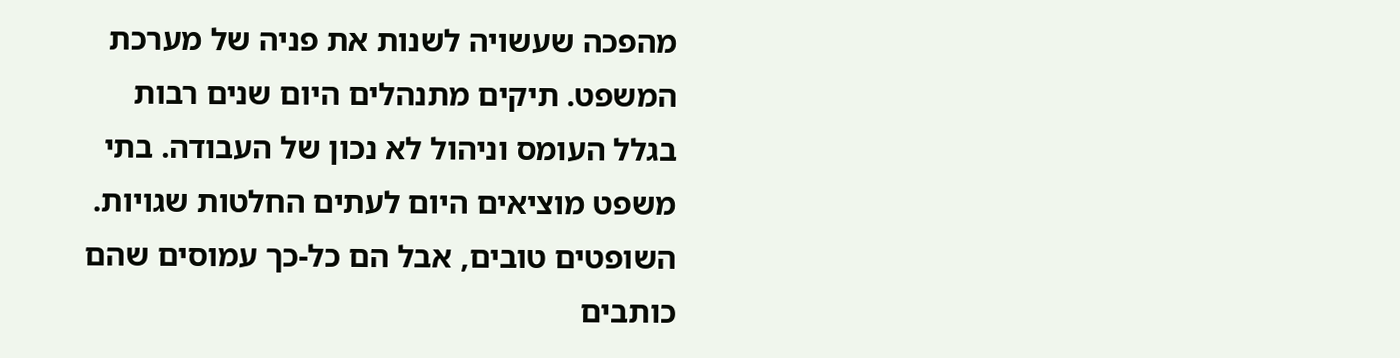מהפכה שעשויה לשנות את פניה של מערכת המשפט. תיקים מתנהלים היום שנים רבות בגלל העומס וניהול לא נכון של העבודה. בתי משפט מוציאים היום לעתים החלטות שגויות. השופטים טובים, אבל הם כל-כך עמוסים שהם כותבים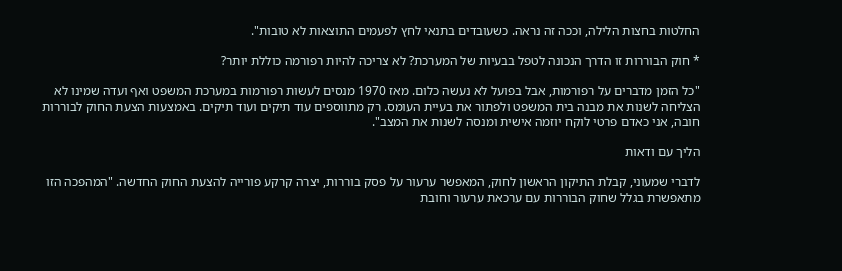החלטות בחצות הלילה, וככה זה נראה. כשעובדים בתנאי לחץ לפעמים התוצאות לא טובות".

* חוק הבוררות זו הדרך הנכונה לטפל בבעיות של המערכת? לא צריכה להיות רפורמה כוללת יותר?

"כל הזמן מדברים על רפורמות, אבל בפועל לא נעשה כלום. מאז 1970 מנסים לעשות רפורמות במערכת המשפט ואף ועדה שמינו לא הצליחה לשנות את מבנה בית המשפט ולפתור את בעיית העומס. רק מתווספים עוד תיקים ועוד תיקים. באמצעות הצעת החוק לבוררות חובה, אני כאדם פרטי לוקח יוזמה אישית ומנסה לשנות את המצב".

הליך עם ודאות

לדברי שמעוני, קבלת התיקון הראשון לחוק, המאפשר ערעור על פסק בוררות, יצרה קרקע פורייה להצעת החוק החדשה. "המהפכה הזו מתאפשרת בגלל שחוק הבוררות עם ערכאת ערעור וחובת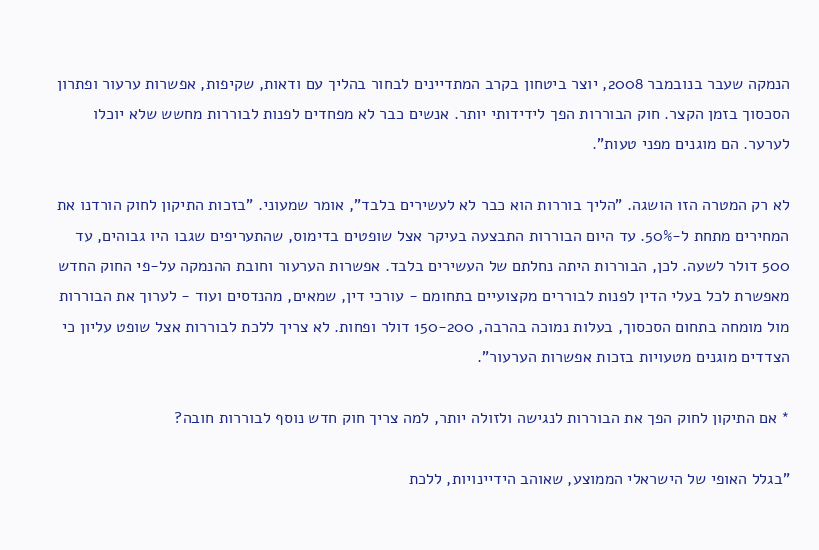הנמקה שעבר בנובמבר 2008, יוצר ביטחון בקרב המתדיינים לבחור בהליך עם ודאות, שקיפות, אפשרות ערעור ופתרון הסכסוך בזמן הקצר. חוק הבוררות הפך לידידותי יותר. אנשים כבר לא מפחדים לפנות לבוררות מחשש שלא יוכלו לערער. הם מוגנים מפני טעות".

לא רק המטרה הזו הושגה. "הליך בוררות הוא כבר לא לעשירים בלבד", אומר שמעוני. "בזכות התיקון לחוק הורדנו את המחירים מתחת ל-50%. עד היום הבוררות התבצעה בעיקר אצל שופטים בדימוס, שהתעריפים שגבו היו גבוהים, עד 500 דולר לשעה. לכן, הבוררות היתה נחלתם של העשירים בלבד. אפשרות הערעור וחובת ההנמקה על-פי החוק החדש מאפשרת לכל בעלי הדין לפנות לבוררים מקצועיים בתחומם - עורכי דין, שמאים, מהנדסים ועוד - לערוך את הבוררות מול מומחה בתחום הסכסוך, בעלות נמוכה בהרבה, 150-200 דולר ופחות. לא צריך ללכת לבוררות אצל שופט עליון כי הצדדים מוגנים מטעויות בזכות אפשרות הערעור".

* אם התיקון לחוק הפך את הבוררות לנגישה ולזולה יותר, למה צריך חוק חדש נוסף לבוררות חובה?

"בגלל האופי של הישראלי הממוצע, שאוהב הידיינויות, ללכת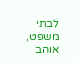לבתי משפט, אוהב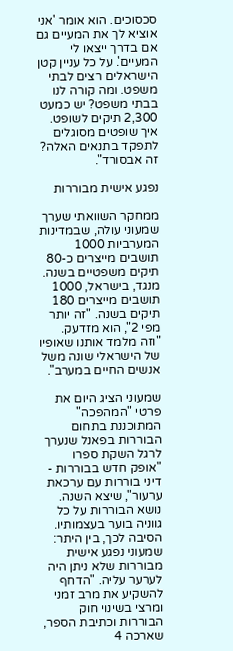סכסוכים. הוא אומר 'אני אוציא לך את המעיים גם אם בדרך ייצאו לי המעיים'. על כל עניין קטן הישראלים רצים לבתי משפט. ומה קורה לנו בבתי משפט? יש כמעט 2,300 תיקים לשופט. איך שופטים מסוגלים לתפקד בתנאים האלה? זה אבסורד".

נפגע אישית מבוררות

ממחקר השוואתי שערך שמעוני עולה, שבמדינות המערביות 1000 תושבים מייצרים כ-80 תיקים משפטיים בשנה. מנגד, בישראל, 1000 תושבים מייצרים 180 תיקים בשנה. "זה יותר מפי 2", הוא מזדעק. "וזה מלמד אותנו שאופיו של הישראלי שונה משל אנשים החיים במערב".

שמעוני הציג היום את פרטי "המהפכה" המתוכננת בתחום הבוררות בפאנל שנערך לרגל השקת ספרו "אופק חדש בבוררות - דיני בוררות עם ערכאת ערעור", שיצא השנה. נושא הבוררות על כל גווניה בוער בעצמותיו. הסיבה לכך, בין היתר: שמעוני נפגע אישית מבוררות שלא ניתן היה לערער עליה. "הדחף להשקיע את מרב זמני ומרצי בשינוי חוק הבוררות וכתיבת הספר, שארכה 4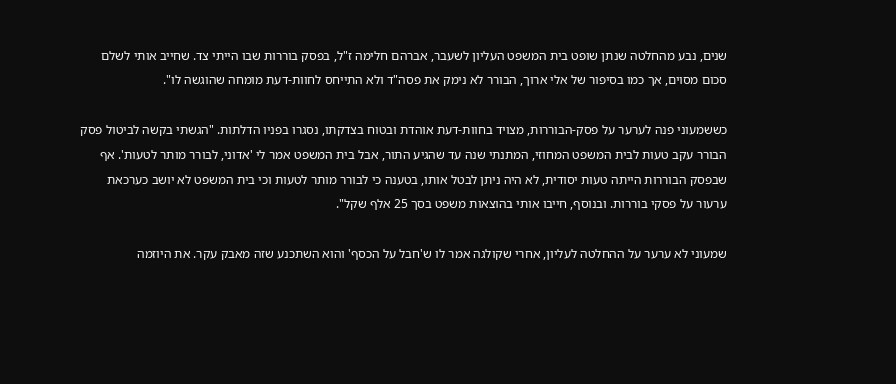שנים, נבע מהחלטה שנתן שופט בית המשפט העליון לשעבר, אברהם חלימה ז"ל, בפסק בוררות שבו הייתי צד. שחייב אותי לשלם סכום מסוים, אך כמו בסיפור של אלי ארוך, הבורר לא נימק את פסה"ד ולא התייחס לחוות-דעת מומחה שהוגשה לו".

כששמעוני פנה לערער על פסק-הבוררות, מצויד בחוות-דעת אוהדת ובטוח בצדקתו, נסגרו בפניו הדלתות. "הגשתי בקשה לביטול פסק הבורר עקב טעות לבית המשפט המחוזי, המתנתי שנה עד שהגיע התור, אבל בית המשפט אמר לי 'אדוני, לבורר מותר לטעות'. אף שבפסק הבוררות הייתה טעות יסודית, לא היה ניתן לבטל אותו, בטענה כי לבורר מותר לטעות וכי בית המשפט לא יושב כערכאת ערעור על פסקי בוררות. ובנוסף, חייבו אותי בהוצאות משפט בסך 25 אלף שקל".

שמעוני לא ערער על ההחלטה לעליון, אחרי שקולגה אמר לו ש'חבל על הכסף' והוא השתכנע שזה מאבק עקר. את היוזמה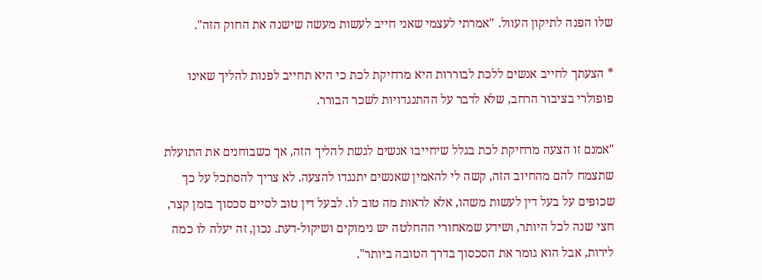שלו הפנה לתיקון העוול. "אמרתי לעצמי שאני חייב לעשות מעשה שישנה את החוק הזה".

* הצעתך לחייב אנשים ללכת לבוררות היא מרחיקת לכת כי היא תחייב לפנות להליך שאינו פופולרי בציבור הרחב, שלא לדבר על ההתנגדויות לשכר הבורר.

"אמנם זו הצעה מרחיקת לכת בגלל שיחייבו אנשים לגשת להליך הזה, אך כשבוחנים את התועלת שתצמח להם מהחיוב הזה, קשה לי להאמין שאנשים יתנגדו להצעה. לא צריך להסתכל על כך שכופים על בעל דין לעשות משהו, אלא לראות מה טוב לו. לבעל דין טוב לסיים סכסוך בזמן קצר, חצי שנה לכל היותר, ושידע שמאחורי ההחלטה יש נימוקים ושיקול-דעת. נכון, זה יעלה לו כמה לירות, אבל הוא גומר את הסכסוך בדרך הטובה ביותר".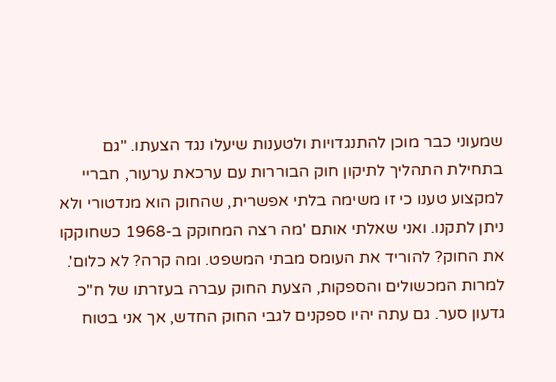שמעוני כבר מוכן להתנגדויות ולטענות שיעלו נגד הצעתו. "גם בתחילת התהליך לתיקון חוק הבוררות עם ערכאת ערעור, חבריי למקצוע טענו כי זו משימה בלתי אפשרית, שהחוק הוא מנדטורי ולא ניתן לתקנו. ואני שאלתי אותם 'מה רצה המחוקק ב-1968 כשחוקקו את החוק? להוריד את העומס מבתי המשפט. ומה קרה? לא כלום'. למרות המכשולים והספקות, הצעת החוק עברה בעזרתו של ח"כ גדעון סער. גם עתה יהיו ספקנים לגבי החוק החדש, אך אני בטוח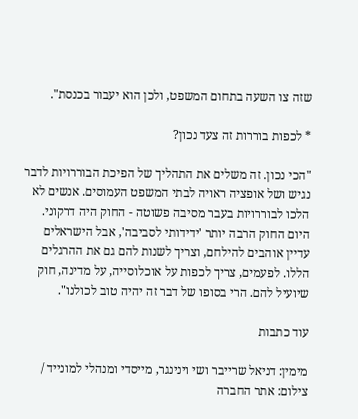שזה צו השעה בתחום המשפט, ולכן הוא יעבור בכנסת".

* לכפות בוררות זה צעד נכון?

"הכי נכון. זה משלים את התהליך של הפיכת הבוררויות לדבר נגיש ושל אופציה ראויה לבתי המשפט העמוסים. אנשים לא הלכו לבוררויות בעבר מסיבה פשוטה - החוק היה דרקוני. היום החוק הרבה יותר 'ידידותי לסביבה', אבל הישראלים עדיין אוהבים להילחם, וצריך לשנות להם גם את ההרגלים הללו. לפעמים, צריך לכפות על אוכלוסייה, על מדינה, חוק שיועיל להם. הרי בסופו של דבר זה יהיה טוב לכולנו".

עוד כתבות

מימין: דניאל שרייבר ושי וינינגר, מייסדי ומנהלי למונייד / צילום: אתר החברה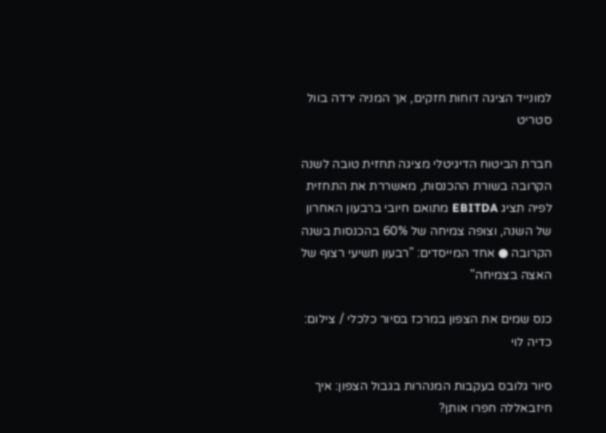למונייד הציגה דוחות חזקים, אך המניה ירדה בוול סטריט

חברת הביטוח הדיגיטלי מציגה תחזית טובה לשנה הקרובה בשורת ההכנסות, מאשררת את התחזית לפיה תציג EBITDA מתואם חיובי ברבעון האחרון של השנה, וצופה צמיחה של 60% בהכנסות בשנה הקרובה ● אחד המייסדים: "רבעון תשיעי רצוף של האצה בצמיחה"

כנס שמים את הצפון במרכז בסיור כלכלי / צילום: כדיה לוי

סיור גלובס בעקבות המנהרות בגבול הצפון: איך חיזבאללה חפרו אותן?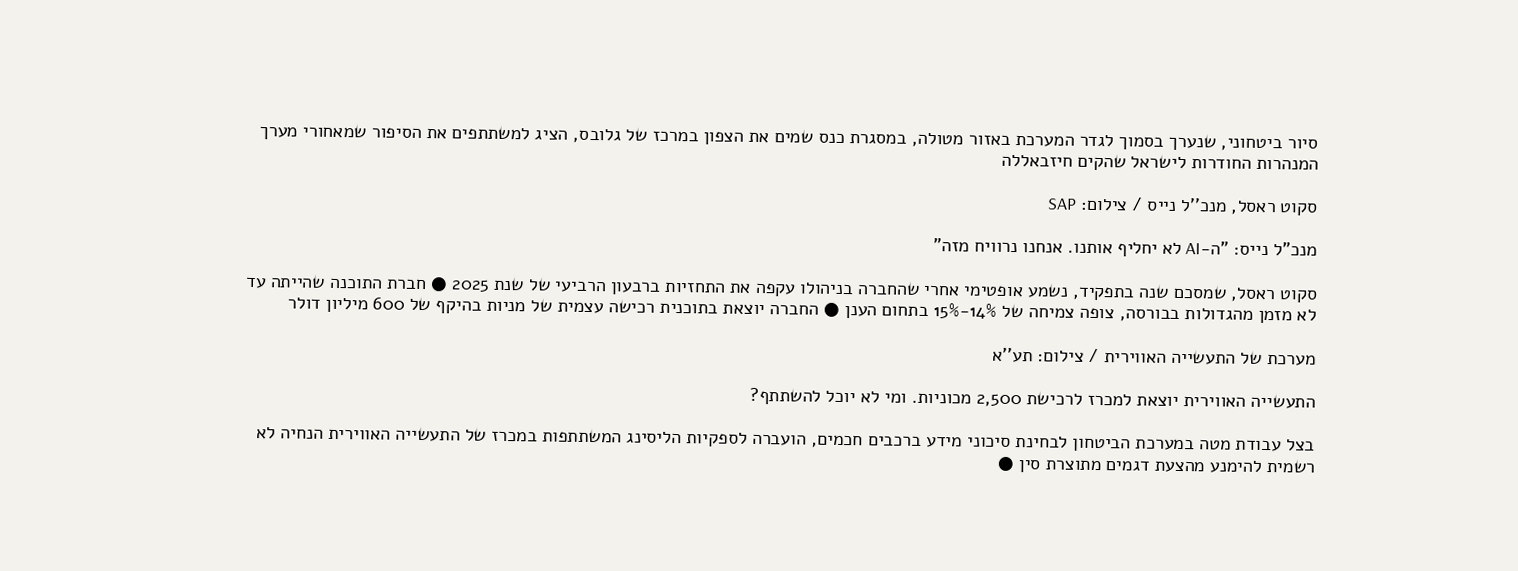סיור ביטחוני, שנערך בסמוך לגדר המערכת באזור מטולה, במסגרת כנס שמים את הצפון במרכז של גלובס, הציג למשתתפים את הסיפור שמאחורי מערך המנהרות החודרות לישראל שהקים חיזבאללה

סקוט ראסל, מנכ''ל נייס / צילום: SAP

מנכ"ל נייס: "ה-AI לא יחליף אותנו. אנחנו נרוויח מזה"

סקוט ראסל, שמסכם שנה בתפקיד, נשמע אופטימי אחרי שהחברה בניהולו עקפה את התחזיות ברבעון הרביעי של שנת 2025 ● חברת התוכנה שהייתה עד לא מזמן מהגדולות בבורסה, צופה צמיחה של 14%-15% בתחום הענן ● החברה יוצאת בתוכנית רכישה עצמית של מניות בהיקף של 600 מיליון דולר

מערכת של התעשייה האווירית / צילום: תע''א

התעשייה האווירית יוצאת למכרז לרכישת 2,500 מכוניות. ומי לא יוכל להשתתף?

בצל עבודת מטה במערכת הביטחון לבחינת סיכוני מידע ברכבים חכמים, הועברה לספקיות הליסינג המשתתפות במכרז של התעשייה האווירית הנחיה לא רשמית להימנע מהצעת דגמים מתוצרת סין ●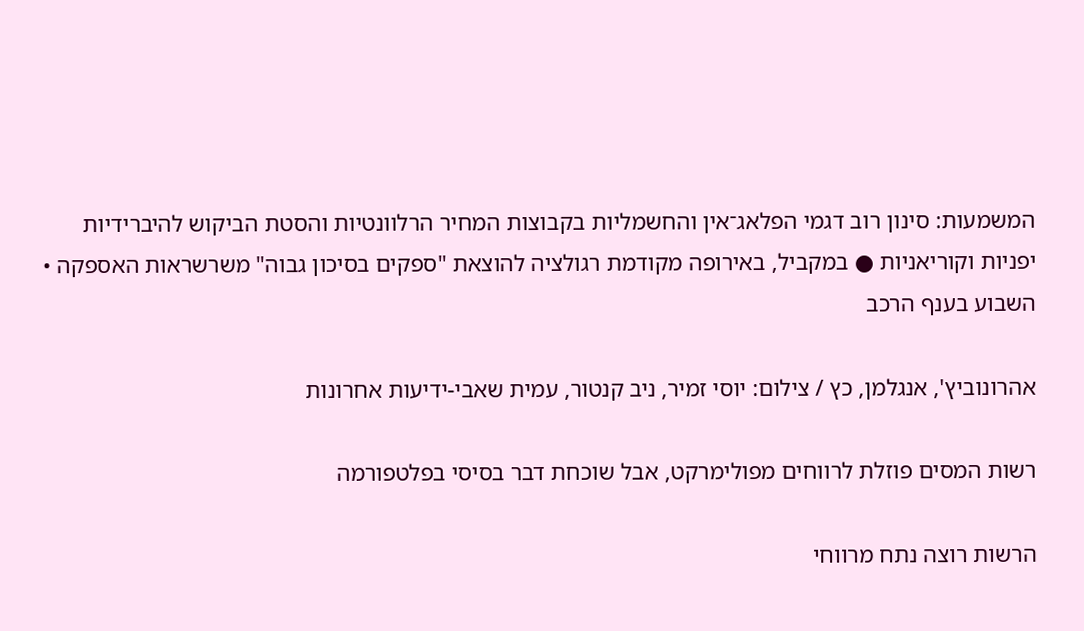המשמעות: סינון רוב דגמי הפלאג־אין והחשמליות בקבוצות המחיר הרלוונטיות והסטת הביקוש להיברידיות יפניות וקוריאניות ● במקביל, באירופה מקודמת רגולציה להוצאת "ספקים בסיכון גבוה" משרשראות האספקה • השבוע בענף הרכב

אהרונוביץ', אנגלמן, כץ / צילום: יוסי זמיר, ניב קנטור, עמית שאבי-ידיעות אחרונות

רשות המסים פוזלת לרווחים מפולימרקט, אבל שוכחת דבר בסיסי בפלטפורמה

הרשות רוצה נתח מרווחי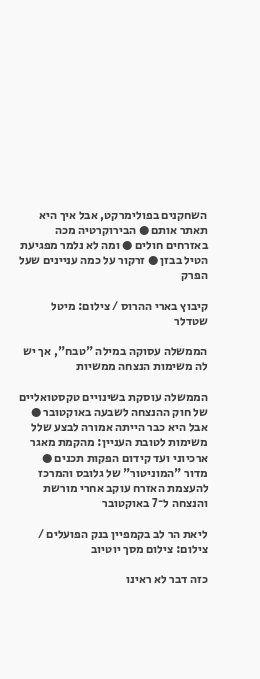השחקנים בפולימרקט, אבל איך היא תאתר אותם ● הבירוקרטיה מכה באזרחים חולים ● ומה לא נלמר מפגיעת הטיל בבזן ● זרקור על כמה עניינים שעל הפרק

קיבוץ בארי ההרוס / צילום: מיטל שטדלר

הממשלה עסוקה במילה "טבח", אך יש לה משימות הנצחה ממשיות

הממשלה עוסקת בשינויים טקסטואליים של חוק ההנצחה לשבעה באוקטובר ● אבל היא כבר הייתה אמורה לבצע שלל משימות לטובת העניין: מהקמת מאגר ארכיוני ועד קידום הפקות תכנים ● מדור "המוניטור" של גלובס והמרכז להעצמת האזרח עוקב אחרי מורשת והנצחה ל־7 באוקטובר

ליאת הר לב בקמפיין בנק הפועלים / צילום: צילום מסך יוטיוב

כזה דבר לא ראינו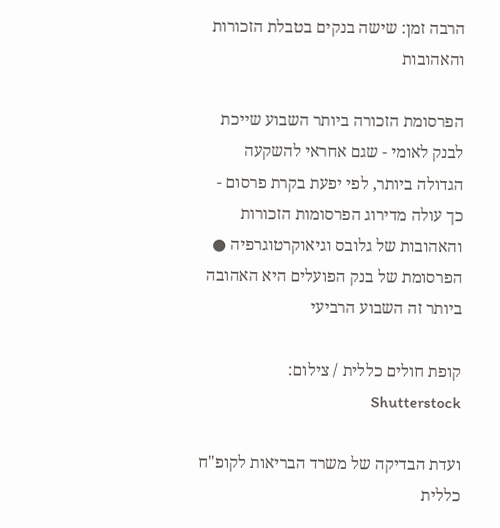הרבה זמן: שישה בנקים בטבלת הזכורות והאהובות

הפרסומת הזכורה ביותר השבוע שייכת לבנק לאומי - שגם אחראי להשקעה הגדולה ביותר, לפי יפעת בקרת פרסום - כך עולה מדירוג הפרסומות הזכורות והאהובות של גלובס וגיאוקרטוגרפיה ● הפרסומת של בנק הפועלים היא האהובה ביותר זה השבוע הרביעי

קופת חולים כללית / צילום: Shutterstock

ועדת הבדיקה של משרד הבריאות לקופ"ח כללית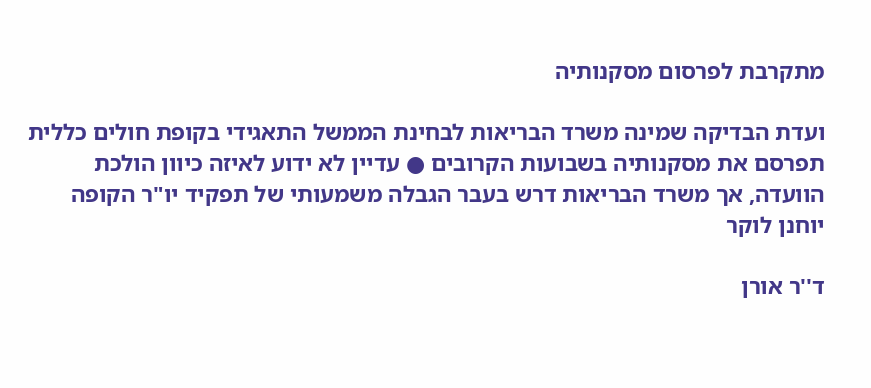מתקרבת לפרסום מסקנותיה

ועדת הבדיקה שמינה משרד הבריאות לבחינת הממשל התאגידי בקופת חולים כללית תפרסם את מסקנותיה בשבועות הקרובים ● עדיין לא ידוע לאיזה כיוון הולכת הוועדה, אך משרד הבריאות דרש בעבר הגבלה משמעותי של תפקיד יו"ר הקופה יוחנן לוקר

ד''ר אורן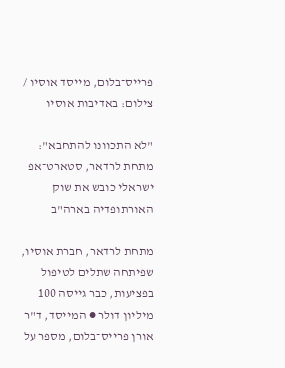פרייס־בלום, מייסד אוסיו / צילום: באדיבות אוסיו

"לא התכוונו להתחבא": מתחת לרדאר, סטארט־אפ ישראלי כובש את שוק האורתופדיה בארה"ב

מתחת לרדאר, חברת אוסיו, שפיתחה שתלים לטיפול בפציעות, כבר גייסה 100 מיליון דולר ● המייסד, ד"ר אורן פרייס־בלום, מספר על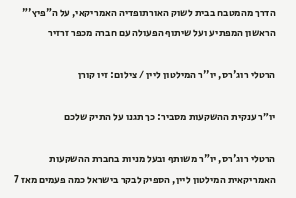הדרך מהמטבח בבית לשוק האורתופדיה האמריקאי, על ה"פיץ'" הראשון המפתיע ועל שיתוף הפעולה עם חברה מכפר זרזיר

הרטלי רוג'רס, יו''ר המילטון ליין / צילום: זיו קורן

יו״ר ענקית ההשקעות מסביר: כך תגנו על התיק שלכם

הרטלי רוג'רס, יו"ר משותף ובעל מניות בחברת ההשקעות האמריקאית המילטון ליין, הספיק לבקר בישראל כמה פעמים מאז 7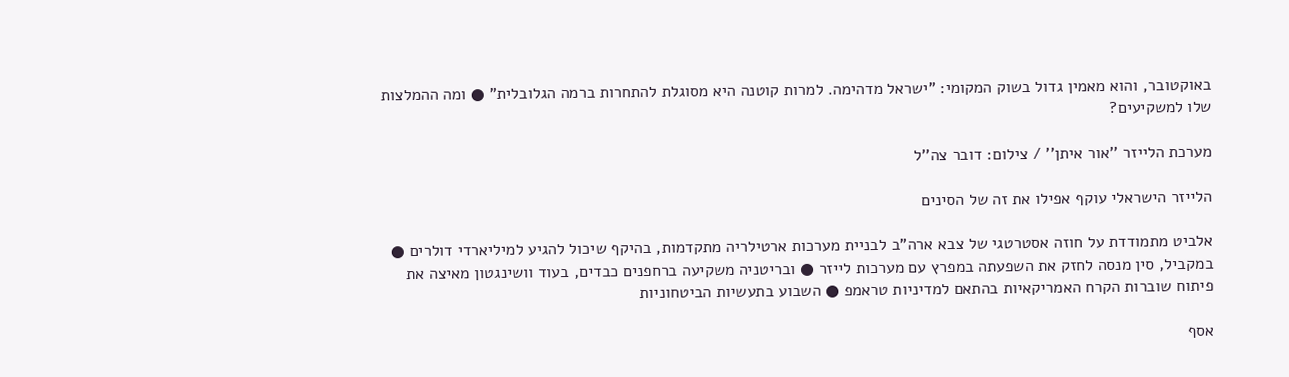באוקטובר, והוא מאמין גדול בשוק המקומי: "ישראל מדהימה. למרות קוטנה היא מסוגלת להתחרות ברמה הגלובלית" ● ומה ההמלצות שלו למשקיעים?

מערכת הלייזר ''אור איתן'' / צילום: דובר צה''ל

הלייזר הישראלי עוקף אפילו את זה של הסינים

אלביט מתמודדת על חוזה אסטרטגי של צבא ארה"ב לבניית מערכות ארטילריה מתקדמות, בהיקף שיכול להגיע למיליארדי דולרים ● במקביל, סין מנסה לחזק את השפעתה במפרץ עם מערכות לייזר ● ובריטניה משקיעה ברחפנים כבדים, בעוד וושינגטון מאיצה את פיתוח שוברות הקרח האמריקאיות בהתאם למדיניות טראמפ ● השבוע בתעשיות הביטחוניות

אסף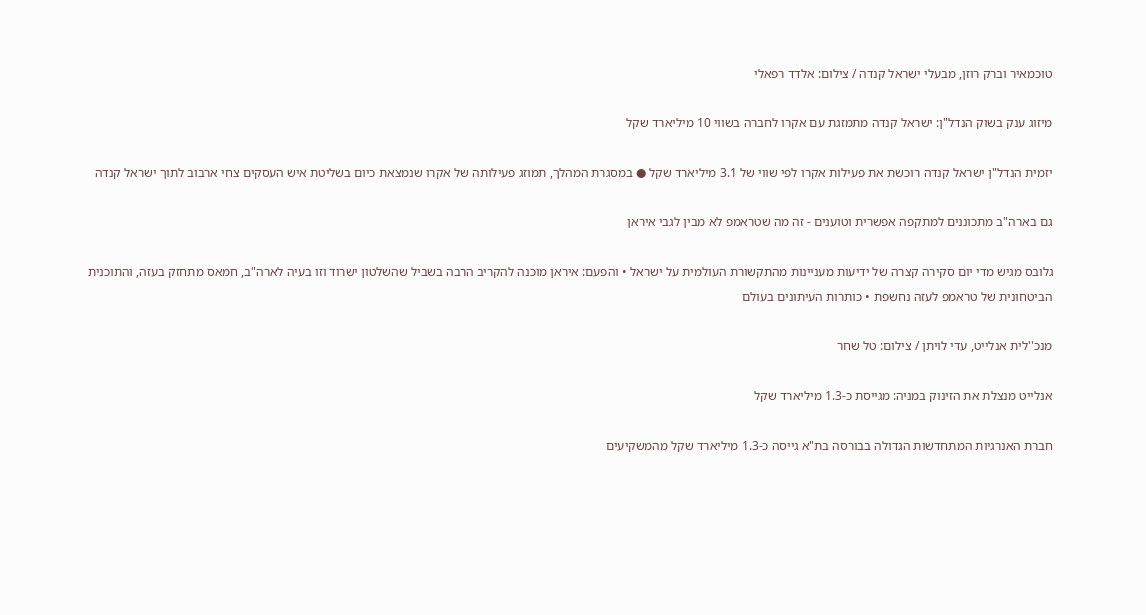טוכמאיר וברק רוזן, מבעלי ישראל קנדה / צילום: אלדד רפאלי

מיזוג ענק בשוק הנדל"ן: ישראל קנדה מתמזגת עם אקרו לחברה בשווי 10 מיליארד שקל

יזמית הנדל"ן ישראל קנדה רוכשת את פעילות אקרו לפי שווי של 3.1 מיליארד שקל ● במסגרת המהלך, תמוזג פעילותה של אקרו שנמצאת כיום בשליטת איש העסקים צחי ארבוב לתוך ישראל קנדה

גם בארה"ב מתכוננים למתקפה אפשרית וטוענים - זה מה שטראמפ לא מבין לגבי איראן

גלובס מגיש מדי יום סקירה קצרה של ידיעות מעניינות מהתקשורת העולמית על ישראל • והפעם: איראן מוכנה להקריב הרבה בשביל שהשלטון ישרוד וזו בעיה לארה"ב, חמאס מתחזק בעזה, והתוכנית הביטחונית של טראמפ לעזה נחשפת • כותרות העיתונים בעולם

מנכ''לית אנלייט, עדי לויתן / צילום: טל שחר

אנלייט מנצלת את הזינוק במניה: מגייסת כ-1.3 מיליארד שקל

חברת האנרגיות המתחדשות הגדולה בבורסה בת"א גייסה כ-1.3 מיליארד שקל מהמשקיעים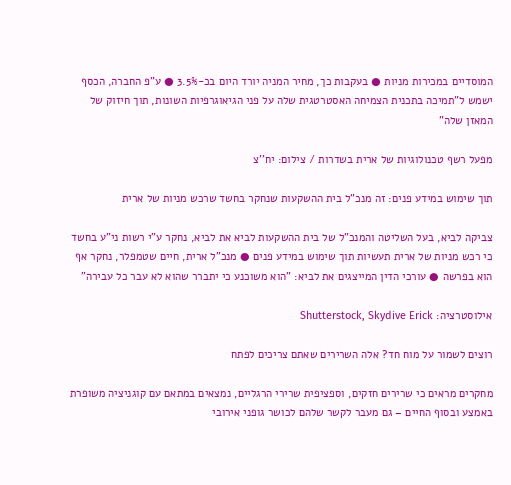המוסדיים במכירות מניות ● בעקבות כך, מחיר המניה יורד היום בכ-3.5% ● ע"פ החברה, הכסף ישמש ל"תמיכה בתכנית הצמיחה האסטרטגית שלה על פני הגיאוגרפיות השונות, תוך חיזוק של המאזן שלה"

מפעל רשף טכנולוגיות של ארית בשדרות / צילום: יח''צ

תוך שימוש במידע פנים: זה מנכ"ל בית ההשקעות שנחקר בחשד שרכש מניות של ארית

צביקה לביא, בעל השליטה והמנכ"ל של בית ההשקעות לביא את לביא, נחקר ע"י רשות ני"ע בחשד כי רכש מניות של ארית תעשיות תוך שימוש במידע פנים ● מנכ"ל ארית, חיים שטמפלר, נחקר אף הוא בפרשה ● עורכי הדין המייצגים את לביא: "הוא משוכנע כי יתברר שהוא לא עבר כל עבירה"

אילוסטרציה: Shutterstock, Skydive Erick

רוצים לשמור על מוח חד? אלה השרירים שאתם צריכים לפתח

מחקרים מראים כי שרירים חזקים, וספציפית שרירי הרגליים, נמצאים במתאם עם קוגניציה משופרת באמצע ובסוף החיים – גם מעבר לקשר שלהם לכושר גופני אירובי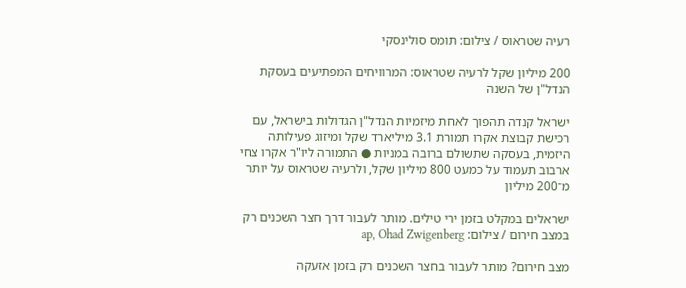רעיה שטראוס / צילום: תומס סולינסקי

200 מיליון שקל לרעיה שטראוס: המרוויחים המפתיעים בעסקת הנדל"ן של השנה

ישראל קנדה תהפוך לאחת מיזמיות הנדל"ן הגדולות בישראל, עם רכישת קבוצת אקרו תמורת 3.1 מיליארד שקל ומיזוג פעילותה היזמית, בעסקה שתשולם ברובה במניות ● התמורה ליו"ר אקרו צחי ארבוב תעמוד על כמעט 800 מיליון שקל, ולרעיה שטראוס על יותר מ־200 מיליון

ישראלים במקלט בזמן ירי טילים. מותר לעבור דרך חצר השכנים רק במצב חירום / צילום: ap, Ohad Zwigenberg

מצב חירום? מותר לעבור בחצר השכנים רק בזמן אזעקה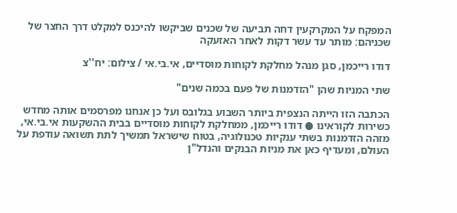המפקח על המקרקעין דחה תביעה של שכנים שביקשו להיכנס למקלט דרך החצר של שכניהם: מותר עד עשר דקות לאחר האזעקה

דודו רייכמן, סגן מנהל מחלקת לקוחות מוסדיים, אי.בי.אי / צילום: יח''צ

שתי המניות שהן "הזדמנות של פעם בכמה שנים"

הכתבה הזו הייתה הנצפית ביותר השבוע בגלובס ועל כן אנחנו מפרסמים אותה מחדש כשירות לקוראינו ● דודו רייכמן, ממחלקת לקוחות מוסדיים בבית ההשקעות אי.בי.אי, מזהה הזדמנות בשתי ענקיות טכנולוגיה, בטוח שישראל תמשיך לתת תשואה עודפת על העולם, ומעדיף כאן את מניות הבנקים והנדל"ן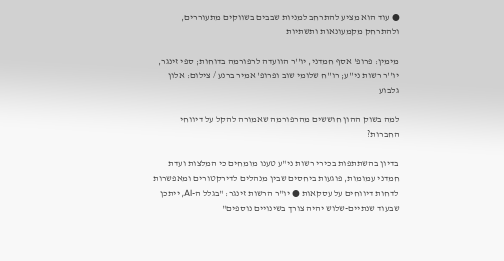● עוד הוא מציע להתרחב למניות שבבים בשווקים מתעוררים, ולהתרחק מקמעונאות ותשתיות

מימין: פרופ' אסף חמדני, יו''ר הוועדה לרפורמה בדוחות; ספי זינגר, יו''ר רשות ני''ע; רו''ח שלומי שוב ופרופ' אמיר ברנע / צילום: אלון גלבוע

למה בשוק ההון חוששים מהרפורמה שאמורה להקל על דיווחי החברות?

בדיון בהשתתפות בכירי רשות ני"ע טענו מומחים כי המלצות ועדת חמדני עמומות, פוגעות ביחסים שבין מנהלים לדירקטורים ומאפשרות לדחות דיווחים על עסקאות ● יו"ר הרשות זינגר: "בגלל ה-AI, ייתכן שבעוד שנתיים-שלוש יהיה צורך בשינויים נוספים"